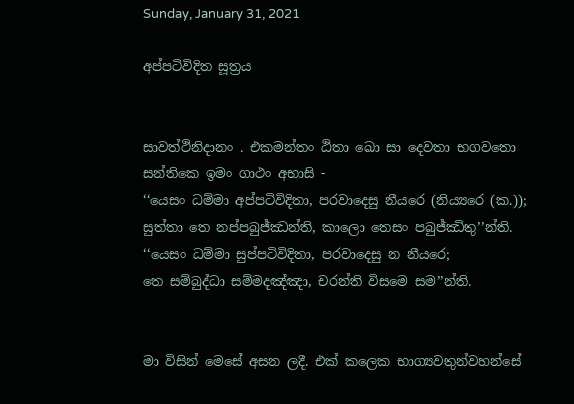Sunday, January 31, 2021

අප්පටිවිදිත සූත්‍රය


සාවත්ථිනිදානං . එකමන්තං ඨිතා ඛො සා දෙවතා භගවතො සන්තිකෙ ඉමං ගාථං අභාසි -
‘‘යෙසං ධම්මා අප්පටිවිදිතා, පරවාදෙසු නීයරෙ (නිය්‍යරෙ (ක.));
සුත්තා තෙ නප්පබුජ්ඣන්ති, කාලො තෙසං පබුජ්ඣිතු’’න්ති.
‘‘යෙසං ධම්මා සුප්පටිවිදිතා, පරවාදෙසු න නීයරෙ;
තෙ සම්බුද්ධා සම්මදඤ්ඤා, චරන්ති විසමෙ සම’’න්ති.


මා විසින් මෙසේ අසන ලදී. එක් කලෙක භාග්‍යවතුන්වහන්සේ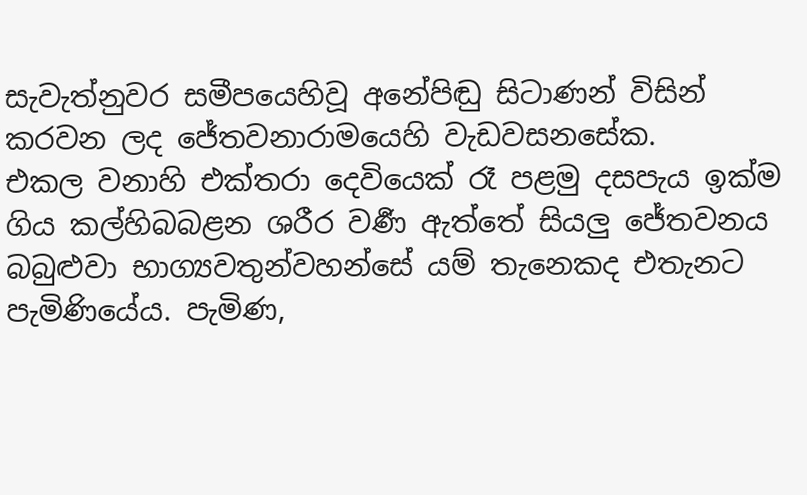සැවැත්නුවර සමීපයෙහිවූ අනේපිඬු සිටාණන් විසින් කරවන ලද ජේතවනාරාමයෙහි වැඩවසනසේක.
එකල වනාහි එක්තරා දෙවියෙක් රෑ පළමු දසපැය ඉක්ම ගිය කල්හිබබළන ශරීර වර්‍ණ ඇත්තේ සියලු ජේතවනය බබුළුවා භාග්‍යවතුන්වහන්සේ යම් තැනෙකද එතැනට පැමිණියේය. පැමිණ,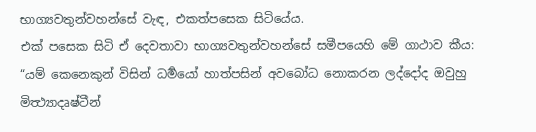භාග්‍යවතුන්වහන්සේ වැඳ, එකත්පසෙක සිටියේය.
එක් පසෙක සිටි ඒ දෙවතාවා භාග්‍යවතුන්වහන්සේ සමීපයෙහි මේ ගාථාව කීය:
“යම් කෙනෙකුන් විසින් ධර්‍මයෝ හාත්පසින් අවබෝධ නොකරන ලද්දෝද ඔවුහු මිත්‍ථ්‍යාදෘෂ්ටීන්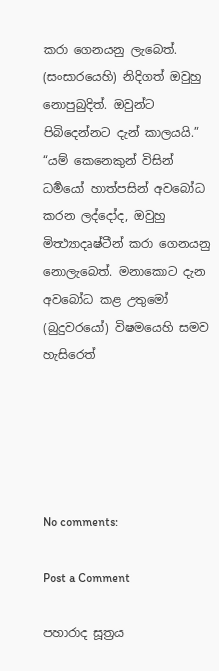කරා ගෙනයනු ලැබෙත්. (සංසාරයෙහි) නිදිගත් ඔවුහු නොපුබුදිත්. ඔවුන්ට පිබිදෙන්නට දැන් කාලයයි.”
“යම් කෙනෙකුන් විසින් ධර්‍මයෝ හාත්පසින් අවබෝධ කරන ලද්දෝද, ඔවුහු මිත්‍ථ්‍යාදෘෂ්ටීන් කරා ගෙනයනු නොලැබෙත්. මනාකොට දැන අවබෝධ කළ උතුමෝ (බුදුවරයෝ) විෂමයෙහි සමව හැසිරෙත්





No comments:

Post a Comment

පහාරාද සූත්‍රය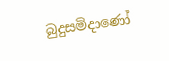බුදුසමිදාණෝ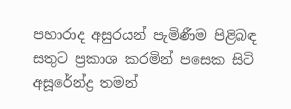පහාරාද අසුරයන් පැමිණීම පිළිබඳ සතුට ප්‍රකාශ කරමින් පසෙක සිටි අසූරේන්ද්‍ර තමන්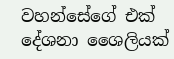වහන්සේගේ එක් දේශනා ශෛලියක්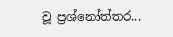වූ ප්‍රශ්නෝත්තර...